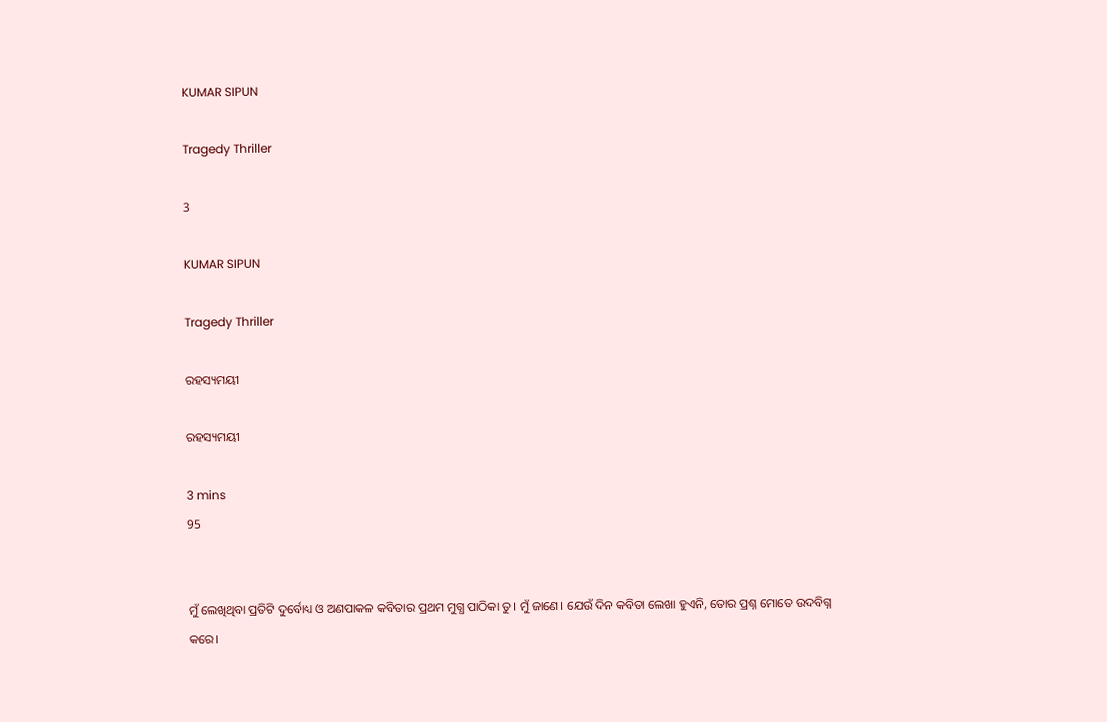KUMAR SIPUN

Tragedy Thriller

3

KUMAR SIPUN

Tragedy Thriller

ରହସ୍ୟମୟୀ

ରହସ୍ୟମୟୀ

3 mins
95


ମୁଁ ଲେଖିଥିବା ପ୍ରତିଟି ଦୁର୍ବୋଧ୍ୟ ଓ ଅଣପାକଳ କବିତାର ପ୍ରଥମ ମୁଗ୍ଧ ପାଠିକା ତୁ। ମୁଁ ଜାଣେ। ଯେଉଁ ଦିନ କବିତା ଲେଖା ହୁଏନି, ତୋର ପ୍ରଶ୍ନ ମୋତେ ଉଦବିଗ୍ନ କରେ।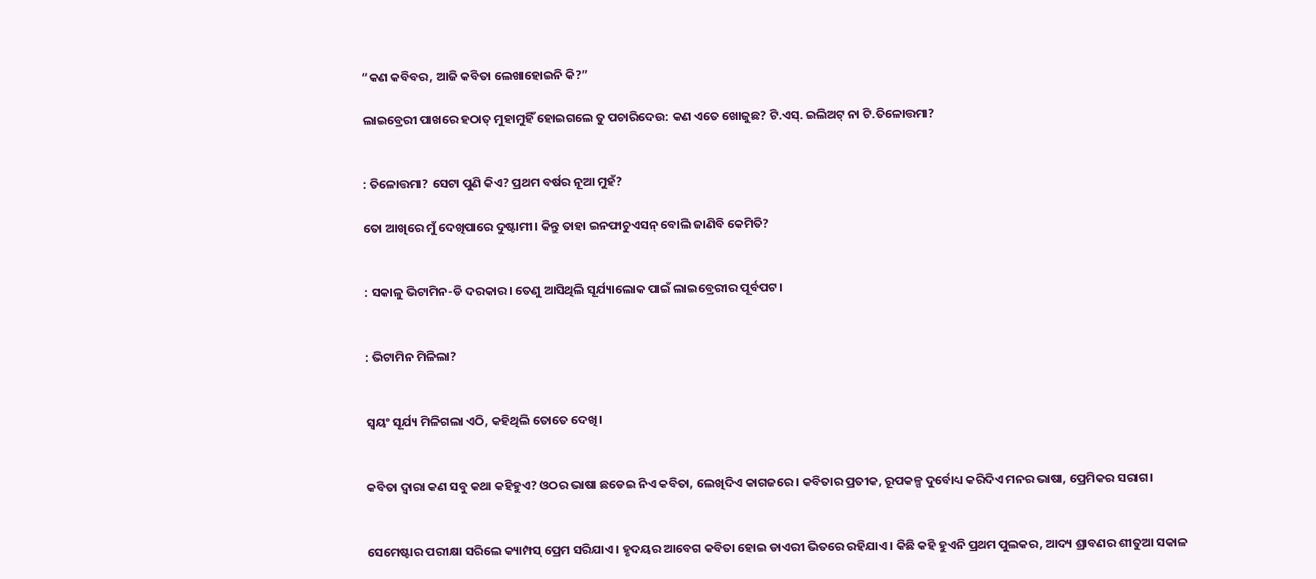“କଣ କବିବର, ଆଜି କବିତା ଲେଖାହୋଇନି କି?”

ଲାଇବ୍ରେରୀ ପାଖରେ ହଠାତ୍ ମୁହାମୁହିଁ ହୋଇଗଲେ ତୁ ପଚାରିଦେଉ: କଣ ଏତେ ଖୋଜୁଛ? ଟି.ଏସ୍. ଇଲିଅଟ୍ ନା ଟି.ତିଳୋତ୍ତମା?


: ତିଳୋତ୍ତମା? ସେଟା ପୁଣି କିଏ? ପ୍ରଥମ ବର୍ଷର ନୂଆ ମୁହଁ?

ତୋ ଆଖିରେ ମୁଁ ଦେଖିପାରେ ଦୁଷ୍ଟାମୀ। କିନ୍ତୁ ତାହା ଇନଫାଚୁଏସନ୍ ବୋଲି ଜାଣିବି କେମିତି?


: ସକାଳୁ ଭିଟାମିନ-ଡି ଦରକାର। ତେଣୁ ଆସିଥିଲି ସୂର୍ଯ୍ୟାଲୋକ ପାଇଁ ଲାଇବ୍ରେରୀର ପୂର୍ବପଟ।


: ଭିଟାମିନ ମିଳିଲା?


ସ୍ବୟଂ ସୂର୍ଯ୍ୟ ମିଳିଗଲା ଏଠି, କହିଥିଲି ତୋତେ ଦେଖି।


କବିତା ଦ୍ବାରା କଣ ସବୁ କଥା କହିହୁଏ? ଓଠର ଭାଷା ଛଡେଇ ନିଏ କବିତା, ଲେଖିଦିଏ କାଗଜରେ। କବିତାର ପ୍ରତୀକ, ରୂପକଳ୍ପ ଦୁର୍ବୋଧ୍ୟ କରିଦିଏ ମନର ଭାଷା, ପ୍ରେମିକର ସରାଗ।


ସେମେଷ୍ଟାର ପରୀକ୍ଷା ସରିଲେ କ୍ୟାମ୍ପସ୍ ପ୍ରେମ ସରିଯାଏ। ହୃଦୟର ଆବେଗ କବିତା ହୋଇ ଡାଏରୀ ଭିତରେ ରହିଯାଏ। କିଛି କହି ହୁଏନି ପ୍ରଥମ ପୁଲକର, ଆଦ୍ୟ ଶ୍ରାବଣର ଶୀତୁଆ ସକାଳ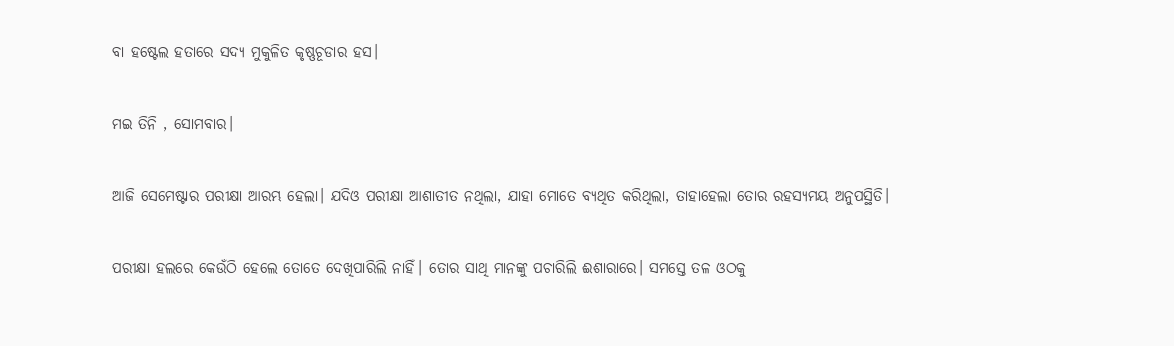ବା ହଷ୍ଟେଲ ହତାରେ ସଦ୍ୟ ମୁକୁଳିତ କୃଷ୍ଣଚୂଡାର ହସ।


ମଇ ତିନି , ସୋମବାର।


ଆଜି ସେମେଷ୍ଟାର ପରୀକ୍ଷା ଆରମ୍ଭ ହେଲା। ଯଦିଓ ପରୀକ୍ଷା ଆଶାତୀତ ନଥିଲା, ଯାହା ମୋତେ ବ୍ୟଥିତ କରିଥିଲା, ତାହାହେଲା ତୋର ରହସ୍ୟମୟ ଅନୁପସ୍ଥିତି।


ପରୀକ୍ଷା ହଲରେ କେଉଁଠି ହେଲେ ତୋତେ ଦେଖିପାରିଲି ନାହିଁ। ତୋର ସାଥି ମାନଙ୍କୁ ପଚାରିଲି ଈଶାରାରେ। ସମସ୍ତେ ତଳ ଓଠକୁ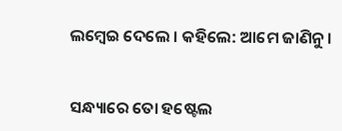ଲମ୍ବେଇ ଦେଲେ । କହିଲେ: ଆମେ ଜାଣିନୁ।


ସନ୍ଧ୍ୟାରେ ତୋ ହଷ୍ଟେଲ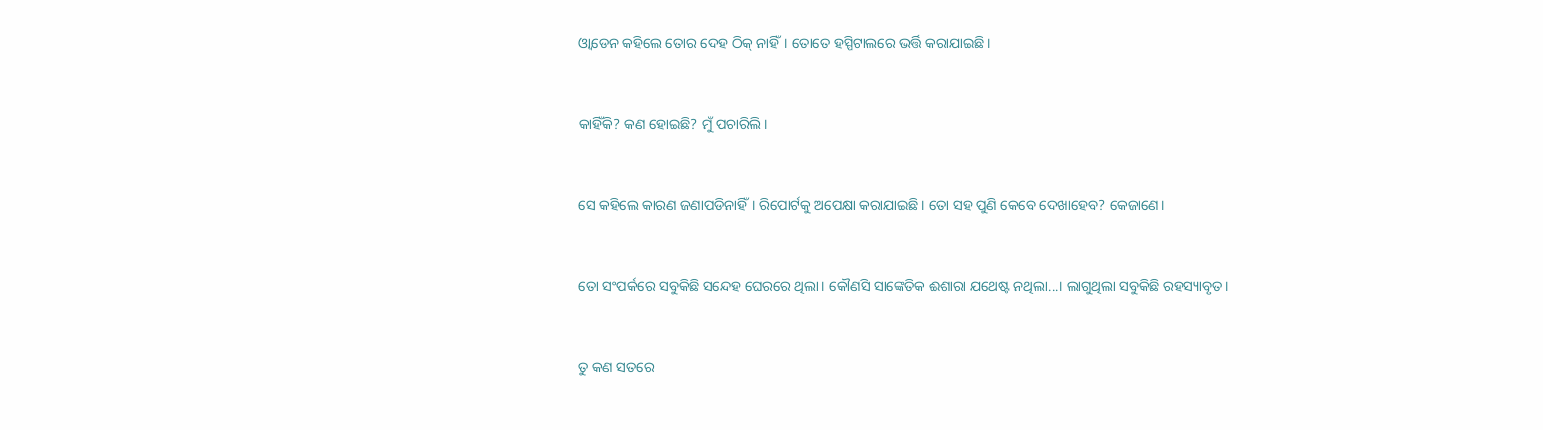ଓ୍ବାଡେନ କହିଲେ ତୋର ଦେହ ଠିକ୍ ନାହିଁ। ତୋତେ ହସ୍ପିଟାଲରେ ଭର୍ତ୍ତି କରାଯାଇଛି।


କାହିଁକି? କଣ ହୋଇଛି? ମୁଁ ପଚାରିଲି।


ସେ କହିଲେ କାରଣ ଜଣାପଡିନାହିଁ। ରିପୋର୍ଟକୁ ଅପେକ୍ଷା କରାଯାଇଛି। ତୋ ସହ ପୁଣି କେବେ ଦେଖାହେବ? କେଜାଣେ।


ତୋ ସଂପର୍କରେ ସବୁକିଛି ସନ୍ଦେହ ଘେରରେ ଥିଲା। କୌଣସି ସାଙ୍କେତିକ ଈଶାରା ଯଥେଷ୍ଟ ନଥିଲା...। ଲାଗୁଥିଲା ସବୁକିଛି ରହସ୍ୟାବୃତ।


ତୁ କଣ ସତରେ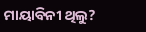ମାୟାବିନୀ ଥିଲୁ?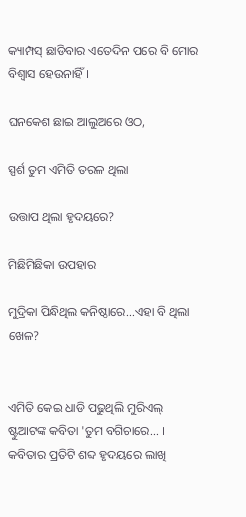କ୍ୟାମ୍ପସ୍ ଛାଡିବାର ଏତେଦିନ ପରେ ବି ମୋର ବିଶ୍ୱାସ ହେଉନାହିଁ।

ଘନକେଶ ଛାଇ ଆଲୁଅରେ ଓଠ,

ସ୍ପର୍ଶ ତୁମ ଏମିତି ତରଳ ଥିଲା

ଉତ୍ତାପ ଥିଲା ହୃଦୟରେ?

ମିଛିମିଛିକା ଉପହାର

ମୁଦ୍ରିକା ପିନ୍ଧିଥିଲ କନିଷ୍ଠାରେ...ଏହା ବି ଥିଲା ଖେଳ?


ଏମିତି କେଇ ଧାଡି ପଢୁଥିଲି ମୁରିଏଲ୍ ଷ୍ଟୁଆଟଙ୍କ କବିତା 'ତୁମ ବଗିଚାରେ... । କବିତାର ପ୍ରତିଟି ଶବ୍ଦ ହୃଦୟରେ ଲାଖି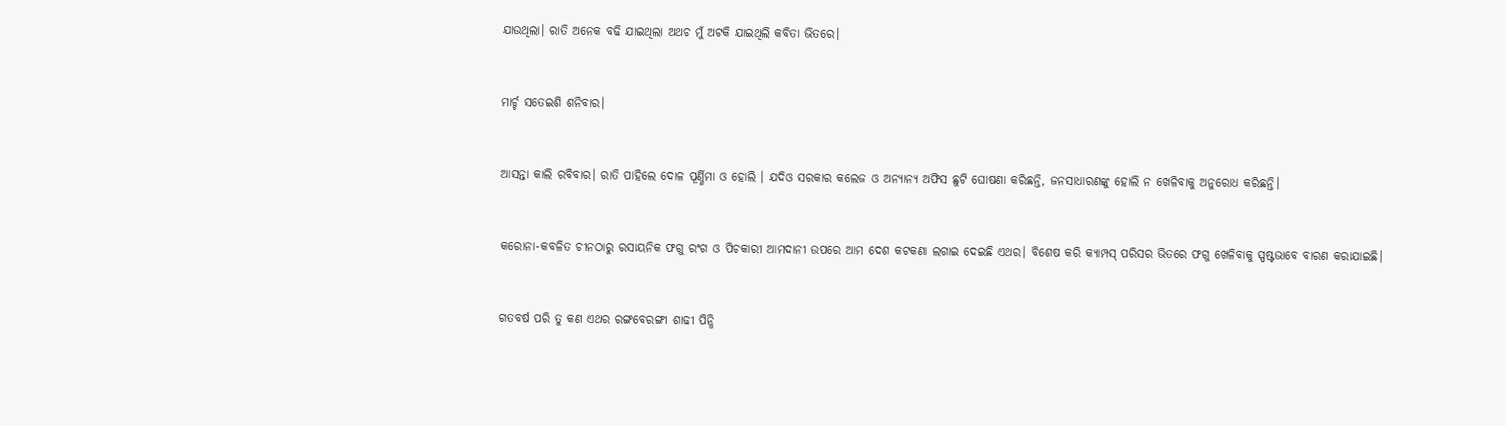ଯାଉଥିଲା। ରାତି ଅନେକ ବଢି ଯାଇଥିଲା ଅଥଚ ମୁଁ ଅଟକି ଯାଇଥିଲି କବିତା ଭିତରେ।


ମାର୍ଚ୍ଚ ସତେଇଶି ଶନିବାର।


ଆସନ୍ତା କାଲି ରବିବାର। ରାତି ପାହିଲେ ଦୋଳ ପୂର୍ଣ୍ଣିମା ଓ ହୋଲି । ଯଦିଓ ସରକାର କଲେଜ ଓ ଅନ୍ୟାନ୍ୟ ଅଫିସ ଛୁଟି ଘୋଷଣା କରିଛନ୍ତି, ଜନସାଧାରଣଙ୍କୁ ହୋଲି ନ ଖେଳିବାକୁ ଅନୁରୋଧ କରିଛନ୍ତି।


କରୋନା-କବଳିତ ଚୀନଠାରୁ ରସାୟନିକ ଫଗୁ ରଂଗ ଓ ପିଚକାରୀ ଆମଦାନୀ ଉପରେ ଆମ ଦେଶ କଟକଣା ଲଗାଇ ଦେଇଛି ଏଥର। ବିଶେଷ କରି କ୍ୟାମ୍ପସ୍ ପରିସର ଭିତରେ ଫଗୁ ଖେଳିବାକୁ ସ୍ପଷ୍ଟଭାବେ ବାରଣ କରାଯାଇଛି।


ଗତବର୍ଷ ପରି ତୁ କଣ ଏଥର ରଙ୍ଗବେରଙ୍ଗୀ ଶାଢୀ ପିନ୍ଧି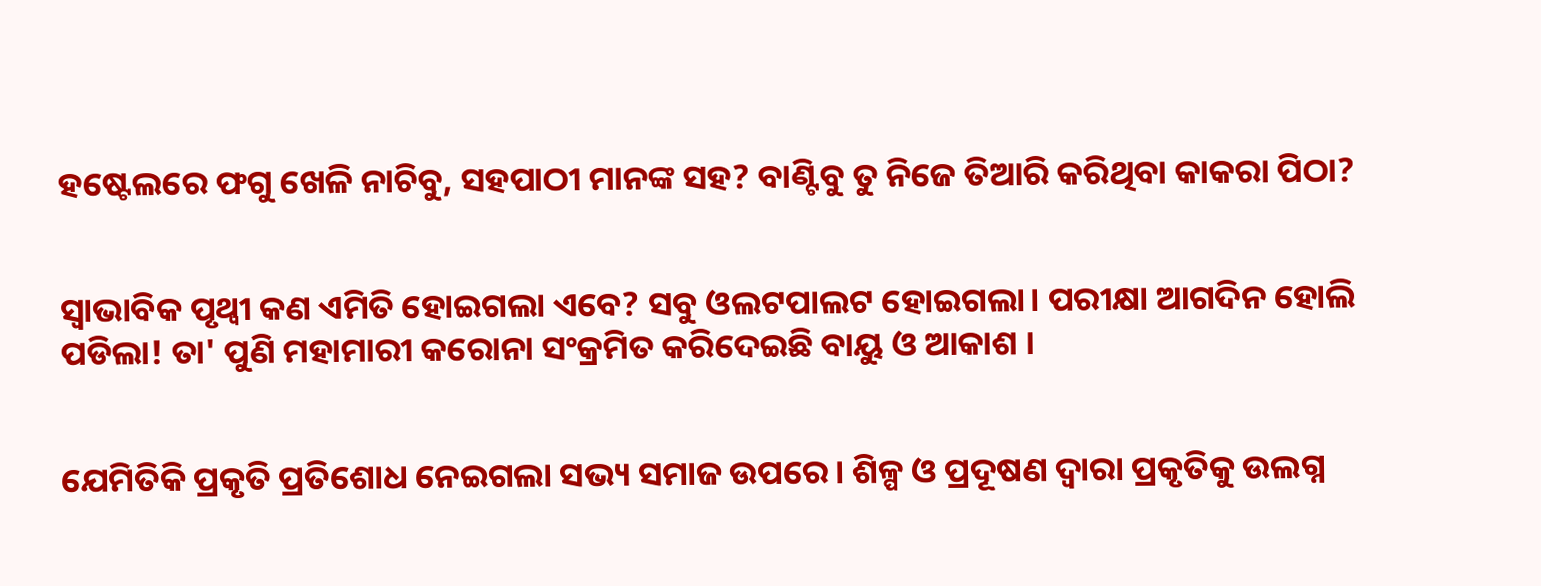ହଷ୍ଟେଲରେ ଫଗୁ ଖେଳି ନାଚିବୁ, ସହପାଠୀ ମାନଙ୍କ ସହ? ବାଣ୍ଟିବୁ ତୁ ନିଜେ ତିଆରି କରିଥିବା କାକରା ପିଠା?


ସ୍ବାଭାବିକ ପୃଥ୍ବୀ କଣ ଏମିତି ହୋଇଗଲା ଏବେ? ସବୁ ଓଲଟପାଲଟ ହୋଇଗଲା। ପରୀକ୍ଷା ଆଗଦିନ ହୋଲି ପଡିଲା! ତା' ପୁଣି ମହାମାରୀ କରୋନା ସଂକ୍ରମିତ କରିଦେଇଛି ବାୟୁ ଓ ଆକାଶ ।


ଯେମିତିକି ପ୍ରକୃତି ପ୍ରତିଶୋଧ ନେଇଗଲା ସଭ୍ୟ ସମାଜ ଉପରେ। ଶିଳ୍ପ ଓ ପ୍ରଦୂଷଣ ଦ୍ବାରା ପ୍ରକୃତିକୁ ଉଲଗ୍ନ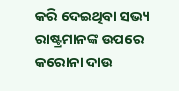କରି ଦେଇଥିବା ସଭ୍ୟ ରାଷ୍ଟ୍ରମାନଙ୍କ ଉପରେ କରୋନା ଦାଉ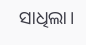ସାଧିଲା।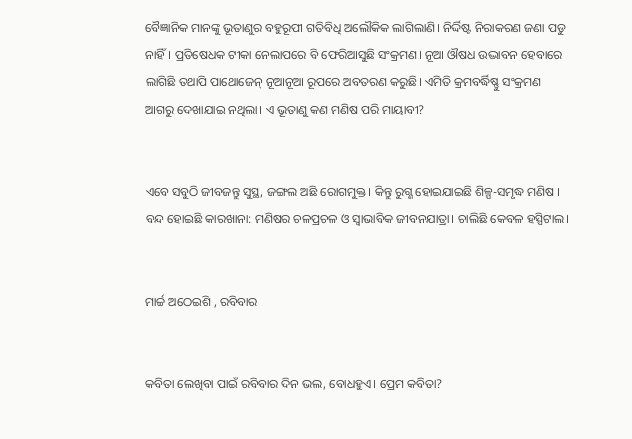ବୈଜ୍ଞାନିକ ମାନଙ୍କୁ ଭୂତାଣୁର ବହୁରୂପୀ ଗତିବିଧି ଅଲୌକିକ ଲାଗିଲାଣି। ନିର୍ଦ୍ଦିଷ୍ଟ ନିରାକରଣ ଜଣା ପଡୁ ନାହିଁ। ପ୍ରତିଷେଧକ ଟୀକା ନେଲାପରେ ବି ଫେରିଆସୁଛି ସଂକ୍ରମଣ। ନୂଆ ଔଷଧ ଉଦ୍ଭାବନ ହେବାରେ ଲାଗିଛି ତଥାପି ପାଥୋଜେନ୍ ନୂଆନୂଆ ରୂପରେ ଅବତରଣ କରୁଛି। ଏମିତି କ୍ରମବର୍ଦ୍ଧିଷ୍ଣୁ ସଂକ୍ରମଣ ଆଗରୁ ଦେଖାଯାଇ ନଥିଲା। ଏ ଭୂତାଣୁ କଣ ମଣିଷ ପରି ମାୟାବୀ?


ଏବେ ସବୁଠି ଜୀବଜନ୍ତୁ ସୁସ୍ଥ, ଜଙ୍ଗଲ ଅଛି ରୋଗମୁକ୍ତ। କିନ୍ତୁ ରୁଗ୍ଣ ହୋଇଯାଇଛି ଶିଳ୍ପ-ସମୃଦ୍ଧ ମଣିଷ । ବନ୍ଦ ହୋଇଛି କାରଖାନା: ମଣିଷର ଚଳପ୍ରଚଳ ଓ ସ୍ବାଭାବିକ ଜୀବନଯାତ୍ରା। ଚାଲିଛି କେବଳ ହସ୍ପିଟାଲ।


ମାର୍ଚ୍ଚ ଅଠେଇଶି , ରବିବାର


କବିତା ଲେଖିବା ପାଇଁ ରବିବାର ଦିନ ଭଲ, ବୋଧହୁଏ। ପ୍ରେମ କବିତା?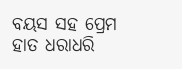ବୟସ ସହ ପ୍ରେମ ହାତ ଧରାଧରି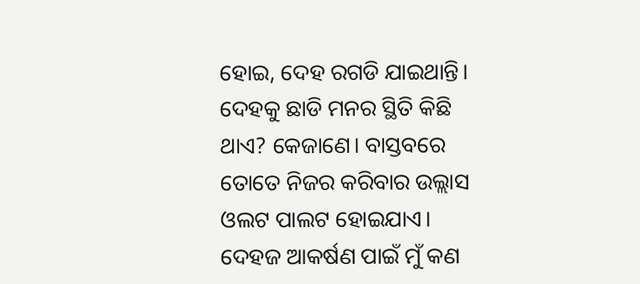ହୋଇ, ଦେହ ରଗଡି ଯାଇଥାନ୍ତି। ଦେହକୁ ଛାଡି ମନର ସ୍ଥିତି କିଛି ଥାଏ? କେଜାଣେ। ବାସ୍ତବରେ ତୋତେ ନିଜର କରିବାର ଉଲ୍ଲାସ ଓଲଟ ପାଲଟ ହୋଇଯାଏ। ଦେହଜ ଆକର୍ଷଣ ପାଇଁ ମୁଁ କଣ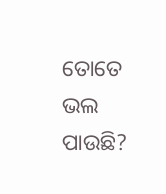ତୋତେ ଭଲ ପାଉଛି?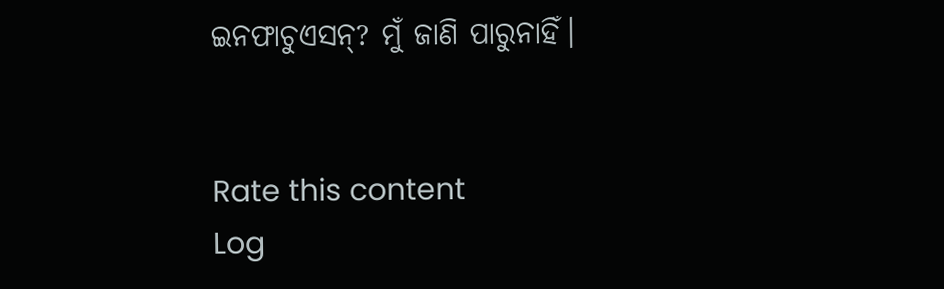ଇନଫାଚୁଏସନ୍? ମୁଁ ଜାଣି ପାରୁନାହିଁ।


Rate this content
Log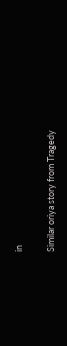in

Similar oriya story from Tragedy